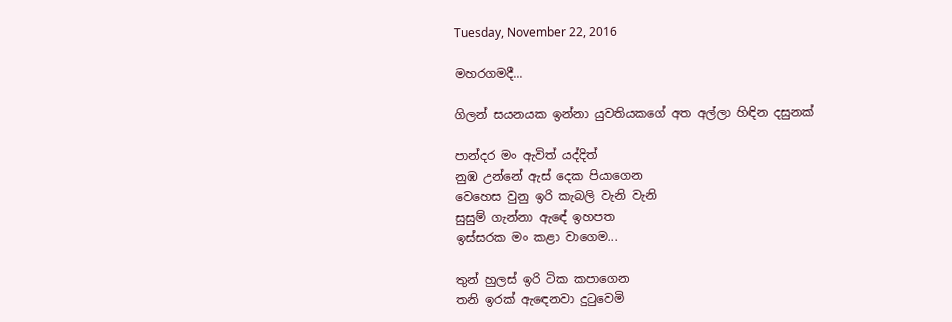Tuesday, November 22, 2016

මහරගමදී...

ගිලන් සයනයක ඉන්නා යුවතියකගේ අත අල්ලා හිඳින දසුනක්

පාන්දර මං ඇවිත් යද්දිත්
නුඹ උන්නේ ඇස් දෙක පියාගෙන
වෙහෙස වුනු ඉරි කැබලි වැනි වැනි
සුසුම් ගැන්නා ඇඳේ ඉහපත
ඉස්සරක මං කළා වාගෙම...

තුන් හුලස් ඉරි ටික කපාගෙන
තනි ඉරක් ඇඳෙනවා දුටුවෙමි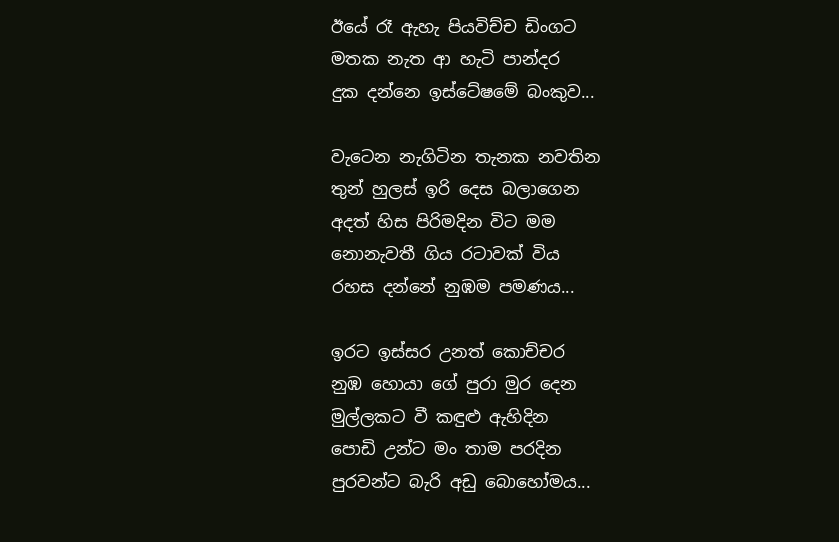ඊයේ රෑ ඇහැ පියවිච්ච ඩිංගට
මතක නැත ආ හැටි පාන්දර
දුක දන්නෙ ඉස්ටේෂමේ බංකුව...

වැටෙන නැගිටින තැනක නවතින
තුන් හුලස් ඉරි දෙස බලාගෙන
අදත් හිස පිරිමදින විට මම
නොනැවතී ගිය රටාවක් විය
රහස දන්නේ නුඹම පමණය...

ඉරට ඉස්සර උනත් කොච්චර
නුඹ හොයා ගේ පුරා මුර දෙන
මුල්ලකට වී කඳුළු ඇහිදින
පොඩි උන්ට මං තාම පරදින
පුරවන්ට බැරි අඩු බොහෝමය...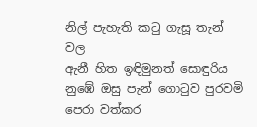නිල් පැහැති කටු ගැසූ තැන් වල
ඇනී හිත ඉඳිමුනත් සොඳුරිය
නුඹේ ඔසු පැන් ගොටුව පුරවමි
පෙරා වත්කර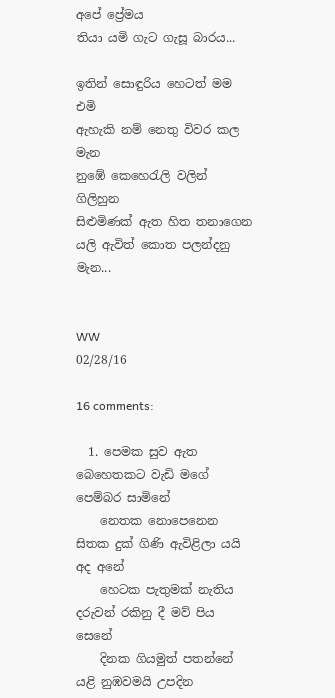අපේ ප්‍රේමය
තියා යමි ගැට ගැසූ බාරය...

ඉතින් සොඳුරිය හෙටත් මම එමි
ඇහැකි නම් නෙතු විවර කල මැන
නුඹේ කෙහෙරැලි වලින් ගිලිහුන
සිළුමිණක් ඇත හිත තනාගෙන
යලි ඇවිත් කොත පලන්දනු මැන...


WW
02/28/16

16 comments:

  1. පෙමක සුව ඇත බෙහෙතකට වැඩි මගේ පෙම්බර සාමිනේ
    නෙතක නොපෙනෙන සිතක දුක් ගිණි ඇවිළිලා යයි අද අනේ
    හෙටක පැතුමක් නැතිය දරුවන් රකිනු දී මව් පිය සෙනේ
    දිනක ගියමුත් පතන්නේ යළි නුඹවමයි උපදින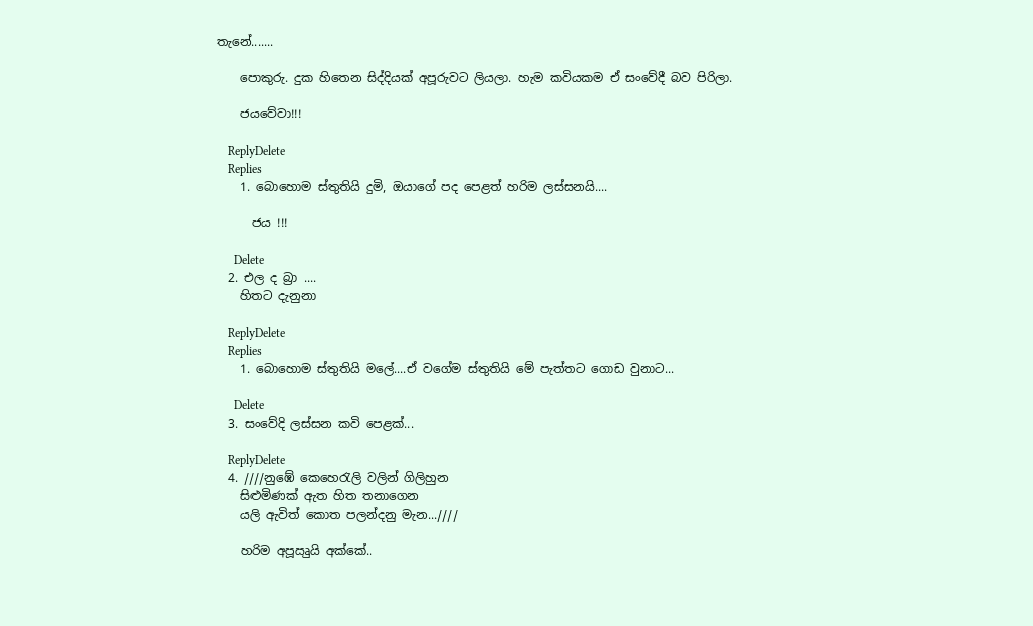තැනේ.......

    පොකුරු. දුක හිතෙන සිද්දියක් අපූරුවට ලියලා. හැම කවියකම ඒ සංවේදී බව පිරිලා.

    ජයවේවා!!!

    ReplyDelete
    Replies
    1. බොහොම ස්තුතියි දුමි, ඔයාගේ පද පෙළත් හරිම ලස්සනයි....

      ජය !!!

      Delete
  2. එල ද බ්‍රා ....
    හිතට දැනුනා

    ReplyDelete
    Replies
    1. බොහොම ස්තුතියි මලේ....ඒ වගේම ස්තුතියි මේ පැත්තට ගොඩ වුනාට...

      Delete
  3. සංවේදි ලස්සන කවි පෙළක්...

    ReplyDelete
  4. ////නුඹේ කෙහෙරැලි වලින් ගිලිහුන
    සිළුමිණක් ඇත හිත තනාගෙන
    යලි ඇවිත් කොත පලන්දනු මැන...////

    හරිම අපූඍුයි අක්කේ..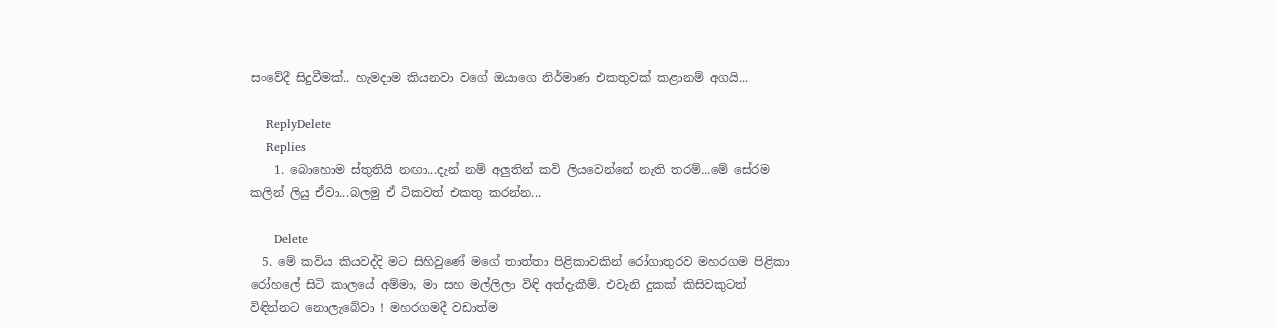සංවේදී සිදුවීමක්.. හැමදාම කියනවා වගේ ඔයාගෙ නිර්මාණ එකතුවක් කළානම් අගයි...

    ReplyDelete
    Replies
    1. බොහොම ස්තුතියි නඟා...දැන් නම් අලුතින් කවි ලියවෙන්නේ නැති තරම්...මේ සේරම කලින් ලියු ඒවා...බලමු ඒ ටිකවත් එකතු කරන්න...

      Delete
  5. මේ කවිය කියවද්දි මට සිහිවුණේ මගේ තාත්තා පිළිකාවකින් රෝගාතුරව මහරගම පිළිකා රෝහලේ සිටි කාලයේ අම්මා, මා සහ මල්ලිලා විඳි අත්දැකීම්. එවැනි දුකක් කිසිවකුටත් විඳින්නට නොලැබේවා ! මහරගමදී වඩාත්ම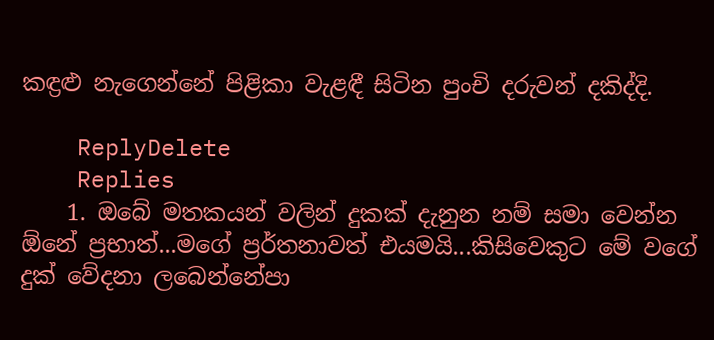කඳ්‍රළු නැගෙන්නේ පිළිකා වැළඳී සිටින පුංචි දරුවන් දකිද්දි.

    ReplyDelete
    Replies
    1. ඔබේ මතකයන් වලින් දුකක් දැනුන නම් සමා වෙන්න ඕනේ ප්‍රභාත්...මගේ ප්‍රර්තනාවත් එයමයි...කිසිවෙකුට මේ වගේ දුක් වේදනා ලබෙන්නේපා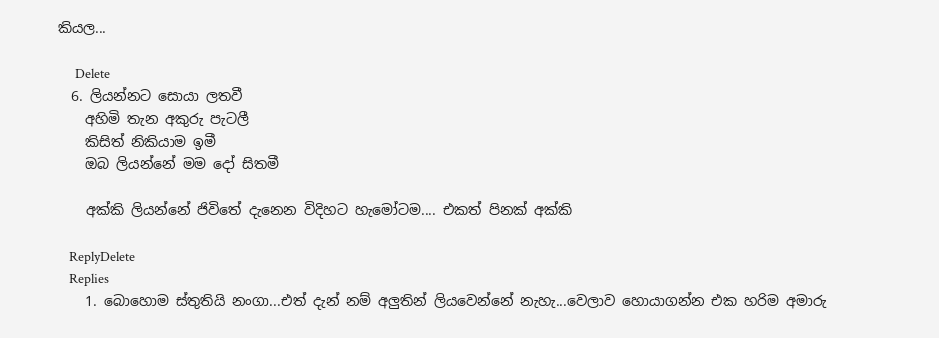කියල...

      Delete
  6. ලියන්නට සොයා ලතවී
    අහිමි තැන අකුරු පැටලී
    කිසිත් නිකියාම ඉමී
    ඔබ ලියන්නේ මම දෝ සිතමී

    අක්කි ලියන්නේ ජිවිතේ දැනෙන විදිහට හැමෝටම.... එකත් පිනක් අක්කි

    ReplyDelete
    Replies
    1. බොහොම ස්තුතියි නංගා...එත් දැන් නම් අලුතින් ලියවෙන්නේ නැහැ...වෙලාව හොයාගන්න එක හරිම අමාරු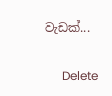වැඩක්...

      Delete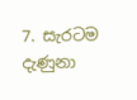7. සැරටම දැණුනා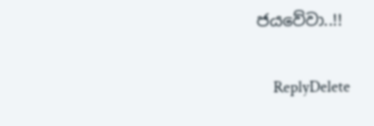ජයවේවා..!!

    ReplyDelete